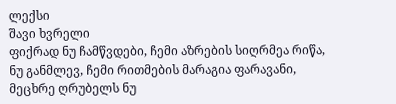ლექსი
შავი ხვრელი
ფიქრად ნუ ჩამწვდები, ჩემი აზრების სიღრმეა რიწა,
ნუ განმლევ, ჩემი რითმების მარაგია ფარავანი,
მეცხრე ღრუბელს ნუ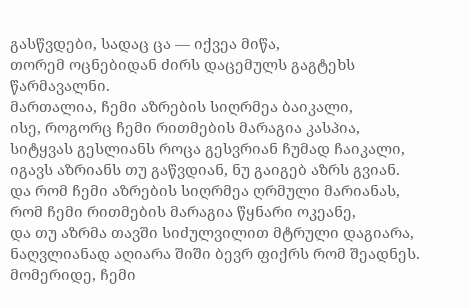გასწვდები, სადაც ცა — იქვეა მიწა,
თორემ ოცნებიდან ძირს დაცემულს გაგტეხს წარმავალნი.
მართალია, ჩემი აზრების სიღრმეა ბაიკალი,
ისე, როგორც ჩემი რითმების მარაგია კასპია,
სიტყვას გესლიანს როცა გესვრიან ჩუმად ჩაიკალი,
იგავს აზრიანს თუ გაწვდიან, ნუ გაიგებ აზრს გვიან.
და რომ ჩემი აზრების სიღრმეა ღრმული მარიანას,
რომ ჩემი რითმების მარაგია წყნარი ოკეანე,
და თუ აზრმა თავში სიძულვილით მტრული დაგიარა,
ნაღვლიანად აღიარა შიში ბევრ ფიქრს რომ შეადნეს.
მომერიდე, ჩემი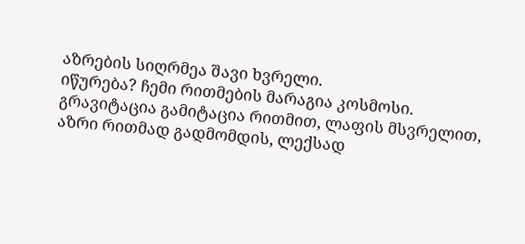აზრების სიღრმეა შავი ხვრელი.
იწურება? ჩემი რითმების მარაგია კოსმოსი.
გრავიტაცია გამიტაცია რითმით, ლაფის მსვრელით,
აზრი რითმად გადმომდის, ლექსად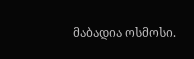მაბადია ოსმოსი.